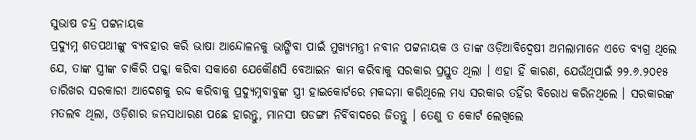ସୁଭାଷ ଚନ୍ଦ୍ର ପଟ୍ଟନାୟକ
ପ୍ରଦ୍ୟୁମ୍ନ ଶତପଥୀଙ୍କୁ ବ୍ୟବହାର କରି ଭାଷା ଆନ୍ଦୋଳନକୁ ଭାଙ୍ଗିବା ପାଇଁ ମୁଖ୍ୟମନ୍ତ୍ରୀ ନବୀନ ପଟ୍ଟନାୟକ ଓ ତାଙ୍କ ଓଡ଼ିଆବିଦ୍ଵେଷୀ ଅମଲାମାନେ ଏତେ ବ୍ୟଗ୍ର ଥିଲେ ଯେ, ତାଙ୍କ ସ୍ତ୍ରୀଙ୍କ ଚାକିରି ପକ୍କା କରିବା ସକାଶେ ଯେକୌଣସି ବେଆଇନ କାମ କରିବାକୁ ସରକାର ପ୍ରସ୍ତୁତ ଥିଲା । ଏହା ହିଁ କାରଣ, ଯେଉଁଥିପାଇଁ ୨୨.୬.୨୦୧୫ ତାରିଖର ସରକାରୀ ଆଦେଶକୁ ରଦ୍ଦ କରିବାକୁ ପ୍ରଦ୍ୟୁମ୍ନବାବୁଙ୍କ ସ୍ତ୍ରୀ ହାଇକୋର୍ଟରେ ମକଦ୍ଦମା କରିଥିଲେ ମଧ୍ୟ ସରକାର ତହିଁର ବିରୋଧ କରିନଥିଲେ । ସରକାରଙ୍କ ମତଲବ ଥିଲା, ଓଡ଼ିଶାର ଜନସାଧାରଣ ପଛେ ହାରନ୍ତୁ, ମାନସୀ ଷଡଙ୍ଗୀ ନିର୍ବିବାଦରେ ଜିତନ୍ତୁ । ତେଣୁ ତ କୋର୍ଟ ଲେଖିଲେ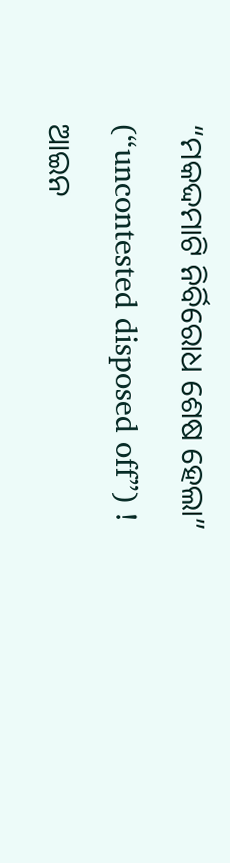“ମକଦ୍ଦମାଟି ନିର୍ବିରୋଧ ଶେଷ ହେଲା” (“uncontested disposed off”) !
ଆଇନ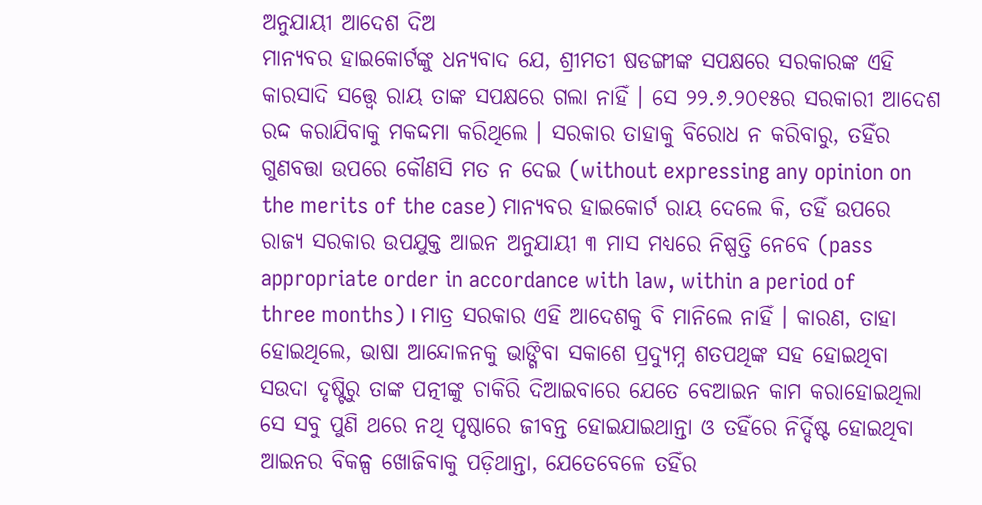ଅନୁଯାୟୀ ଆଦେଶ ଦିଅ
ମାନ୍ୟବର ହାଇକୋର୍ଟଙ୍କୁ ଧନ୍ୟବାଦ ଯେ, ଶ୍ରୀମତୀ ଷଡଙ୍ଗୀଙ୍କ ସପକ୍ଷରେ ସରକାରଙ୍କ ଏହି କାରସାଦି ସତ୍ତ୍ୱେ ରାୟ ତାଙ୍କ ସପକ୍ଷରେ ଗଲା ନାହିଁ । ସେ ୨୨.୬.୨୦୧୫ର ସରକାରୀ ଆଦେଶ ରଦ୍ଦ କରାଯିବାକୁ ମକଦ୍ଦମା କରିଥିଲେ । ସରକାର ତାହାକୁ ବିରୋଧ ନ କରିବାରୁ, ତହିଁର ଗୁଣବତ୍ତା ଉପରେ କୌଣସି ମତ ନ ଦେଇ (without expressing any opinion on the merits of the case) ମାନ୍ୟବର ହାଇକୋର୍ଟ ରାୟ ଦେଲେ କି, ତହିଁ ଉପରେ ରାଜ୍ୟ ସରକାର ଉପଯୁକ୍ତ ଆଇନ ଅନୁଯାୟୀ ୩ ମାସ ମଧ୍ୟରେ ନିଷ୍ପତ୍ତି ନେବେ (pass appropriate order in accordance with law, within a period of three months) । ମାତ୍ର ସରକାର ଏହି ଆଦେଶକୁ ବି ମାନିଲେ ନାହିଁ । କାରଣ, ତାହା ହୋଇଥିଲେ, ଭାଷା ଆନ୍ଦୋଳନକୁ ଭାଙ୍ଗିବା ସକାଶେ ପ୍ରଦ୍ୟୁମ୍ନ ଶତପଥିଙ୍କ ସହ ହୋଇଥିବା ସଉଦା ଦୃଷ୍ଟିରୁ ତାଙ୍କ ପତ୍ନୀଙ୍କୁ ଚାକିରି ଦିଆଇବାରେ ଯେତେ ବେଆଇନ କାମ କରାହୋଇଥିଲା ସେ ସବୁ ପୁଣି ଥରେ ନଥି ପୃଷ୍ଠାରେ ଜୀବନ୍ତ ହୋଇଯାଇଥାନ୍ତା ଓ ତହିଁରେ ନିର୍ଦ୍ଦିଷ୍ଟ ହୋଇଥିବା ଆଇନର ବିକଳ୍ପ ଖୋଜିବାକୁ ପଡ଼ିଥାନ୍ତା, ଯେତେବେଳେ ତହିଁର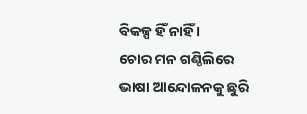ବିକଳ୍ପ ହିଁ ନାହିଁ ।
ଚୋର ମନ ଗଣ୍ଠିଲିରେ
ଭାଷା ଆନ୍ଦୋଳନକୁ ଛୁରି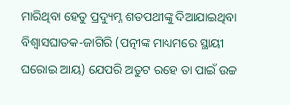ମାରିଥିବା ହେତୁ ପ୍ରଦ୍ୟୁମ୍ନ ଶତପଥୀଙ୍କୁ ଦିଆଯାଇଥିବା ବିଶ୍ଵାସଘାତକ-ଜାଗିରି (ପତ୍ନୀଙ୍କ ମାଧ୍ୟମରେ ସ୍ଥାୟୀ ଘରୋଇ ଆୟ) ଯେପରି ଅତୁଟ ରହେ ତା ପାଇଁ ଉଚ୍ଚ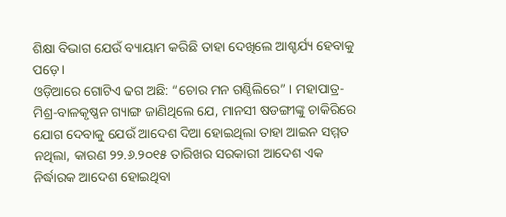ଶିକ୍ଷା ବିଭାଗ ଯେଉଁ ବ୍ୟାୟାମ କରିଛି ତାହା ଦେଖିଲେ ଆଶ୍ଚର୍ଯ୍ୟ ହେବାକୁ ପଡ଼େ ।
ଓଡ଼ିଆରେ ଗୋଟିଏ ଢଗ ଅଛି: “ଚୋର ମନ ଗଣ୍ଠିଲିରେ” । ମହାପାତ୍ର-ମିଶ୍ର-ବାଳକୃଷ୍ଣନ ଗ୍ୟାଙ୍ଗ ଜାଣିଥିଲେ ଯେ, ମାନସୀ ଷଡଙ୍ଗୀଙ୍କୁ ଚାକିରିରେ ଯୋଗ ଦେବାକୁ ଯେଉଁ ଆଦେଶ ଦିଆ ହୋଇଥିଲା ତାହା ଆଇନ ସମ୍ମତ ନଥିଲା, କାରଣ ୨୨.୬.୨୦୧୫ ତାରିଖର ସରକାରୀ ଆଦେଶ ଏକ ନିର୍ଦ୍ଧାରକ ଆଦେଶ ହୋଇଥିବା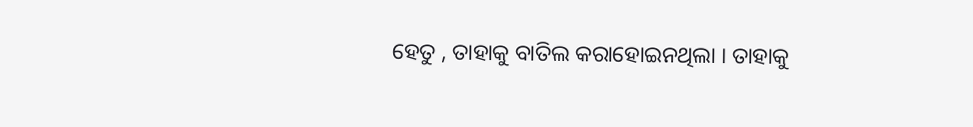ହେତୁ , ତାହାକୁ ବାତିଲ କରାହୋଇନଥିଲା । ତାହାକୁ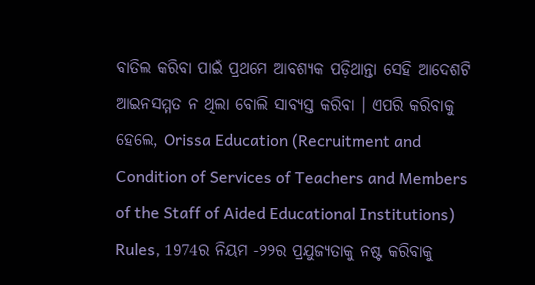ବାତିଲ କରିବା ପାଇଁ ପ୍ରଥମେ ଆବଶ୍ୟକ ପଡ଼ିଥାନ୍ତା ସେହି ଆଦେଶଟି ଆଇନସମ୍ମତ ନ ଥିଲା ବୋଲି ସାବ୍ୟସ୍ତ କରିବା । ଏପରି କରିବାକୁ ହେଲେ, Orissa Education (Recruitment and Condition of Services of Teachers and Members of the Staff of Aided Educational Institutions) Rules, 1974ର ନିୟମ -୨୨ର ପ୍ରଯୁଜ୍ୟତାକୁ ନଷ୍ଟ କରିବାକୁ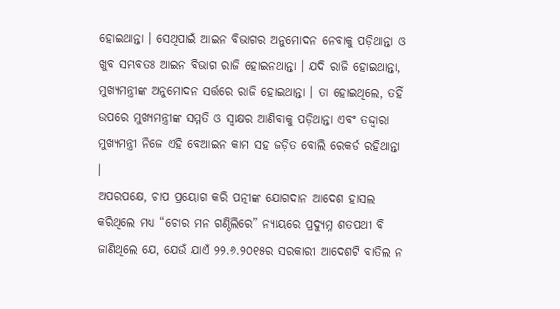ହୋଇଥାନ୍ତା । ସେଥିପାଇଁ ଆଇନ ବିଭାଗର ଅନୁମୋଦନ ନେବାକୁ ପଡ଼ିଥାନ୍ତା ଓ ଖୁବ ସମ୍ଭବତଃ ଆଇନ ବିଭାଗ ରାଜି ହୋଇନଥାନ୍ତା । ଯଦି ରାଜି ହୋଇଥାନ୍ତା, ମୁଖ୍ୟମନ୍ତ୍ରୀଙ୍କ ଅନୁମୋଦନ ସର୍ତ୍ତରେ ରାଜି ହୋଇଥାନ୍ତା । ତା ହୋଇଥିଲେ, ତହିଁ ଉପରେ ମୁଖ୍ୟମନ୍ତ୍ରୀଙ୍କ ସମ୍ମତି ଓ ସ୍ଵାକ୍ଷର ଆଣିବାକୁ ପଡ଼ିଥାନ୍ତା ଏବଂ ତଦ୍ଦ୍ଵାରା ମୁଖ୍ୟମନ୍ତ୍ରୀ ନିଜେ ଏହି ବେଆଇନ କାମ ସହ ଜଡ଼ିତ ବୋଲି ରେକର୍ଡ ରହିଥାନ୍ତା ।
ଅପରପକ୍ଷେ, ଚାପ ପ୍ରୟୋଗ କରି ପତ୍ନୀଙ୍କ ଯୋଗଦାନ ଆଦେଶ ହାସଲ କରିଥିଲେ ମଧ୍ୟ “ଚୋର ମନ ଗଣ୍ଠିଲିରେ” ନ୍ୟାୟରେ ପ୍ରଦ୍ୟୁମ୍ନ ଶତପଥୀ ବି ଜାଣିଥିଲେ ଯେ, ଯେଉଁ ଯାଏଁ ୨୨.୬.୨୦୧୫ର ସରକାରୀ ଆଦେଶଟି ବାତିଲ ନ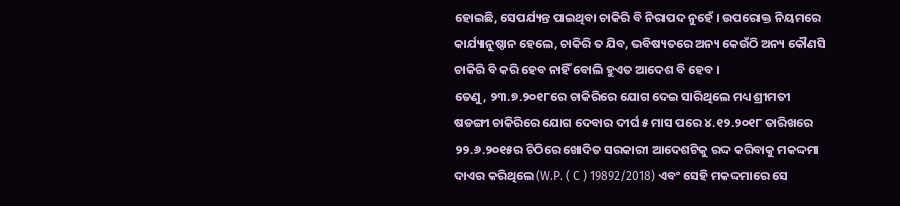ହୋଇଛି, ସେପର୍ଯ୍ୟନ୍ତ ପାଇଥିବା ଚାକିରି ବି ନିରାପଦ ନୁହେଁ । ଉପରୋକ୍ତ ନିୟମରେ କାର୍ଯ୍ୟାନୁଷ୍ଠାନ ହେଲେ, ଚାକିରି ତ ଯିବ, ଭବିଷ୍ୟତରେ ଅନ୍ୟ କେଉଁଠି ଅନ୍ୟ କୌଣସି ଚାକିରି ବି କରି ହେବ ନାହିଁ ବୋଲି ହୁଏତ ଆଦେଶ ବି ହେବ ।
ତେଣୁ, ୨୩.୭.୨୦୧୮ରେ ଚାକିରିରେ ଯୋଗ ଦେଇ ସାରିଥିଲେ ମଧ୍ୟ ଶ୍ରୀମତୀ ଷଡଙ୍ଗୀ ଚାକିରିରେ ଯୋଗ ଦେବାର ଦୀର୍ଘ ୫ ମାସ ପରେ ୪.୧୨.୨୦୧୮ ତାରିଖରେ ୨୨.୬.୨୦୧୫ର ଚିଠିରେ ଖୋଦିତ ସରକାରୀ ଆଦେଶଟିକୁ ରଦ୍ଦ କରିବାକୁ ମକଦ୍ଦମା ଦାଏର କରିଥିଲେ (W.P. ( C ) 19892/2018) ଏବଂ ସେହି ମକଦ୍ଦମାରେ ସେ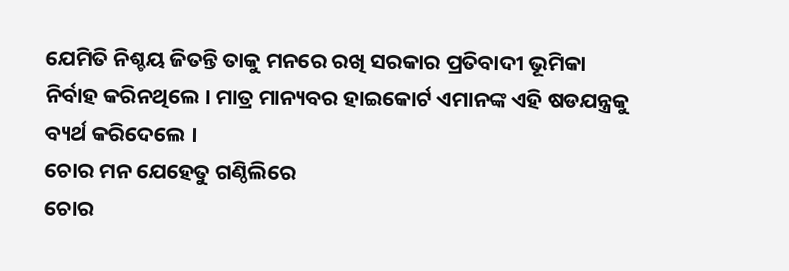ଯେମିତି ନିଶ୍ଚୟ ଜିତନ୍ତି ତାକୁ ମନରେ ରଖି ସରକାର ପ୍ରତିବାଦୀ ଭୂମିକା ନିର୍ବାହ କରିନଥିଲେ । ମାତ୍ର ମାନ୍ୟବର ହାଇକୋର୍ଟ ଏମାନଙ୍କ ଏହି ଷଡଯନ୍ତ୍ରକୁ ବ୍ୟର୍ଥ କରିଦେଲେ ।
ଚୋର ମନ ଯେହେତୁ ଗଣ୍ଠିଲିରେ
ଚୋର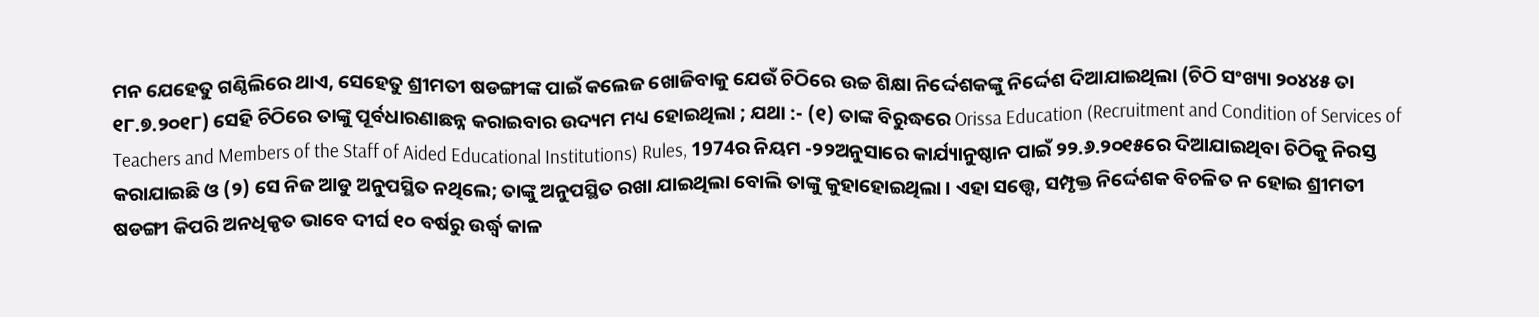ମନ ଯେହେତୁ ଗଣ୍ଠିଲିରେ ଥାଏ, ସେହେତୁ ଶ୍ରୀମତୀ ଷଡଙ୍ଗୀଙ୍କ ପାଇଁ କଲେଜ ଖୋଜିବାକୁ ଯେଉଁ ଚିଠିରେ ଉଚ୍ଚ ଶିକ୍ଷା ନିର୍ଦ୍ଦେଶକଙ୍କୁ ନିର୍ଦ୍ଦେଶ ଦିଆଯାଇଥିଲା (ଚିଠି ସଂଖ୍ୟା ୨୦୪୪୫ ତା ୧୮.୭.୨୦୧୮) ସେହି ଚିଠିରେ ତାଙ୍କୁ ପୂର୍ବଧାରଣାଛନ୍ନ କରାଇବାର ଉଦ୍ୟମ ମଧ୍ୟ ହୋଇଥିଲା ; ଯଥା :- (୧) ତାଙ୍କ ବିରୁଦ୍ଧରେ Orissa Education (Recruitment and Condition of Services of Teachers and Members of the Staff of Aided Educational Institutions) Rules, 1974ର ନିୟମ -୨୨ଅନୁସାରେ କାର୍ଯ୍ୟାନୁଷ୍ଠାନ ପାଇଁ ୨୨.୬.୨୦୧୫ରେ ଦିଆଯାଇଥିବା ଚିଠିକୁ ନିରସ୍ତ କରାଯାଇଛି ଓ (୨) ସେ ନିଜ ଆଡୁ ଅନୁପସ୍ଥିତ ନଥିଲେ; ତାଙ୍କୁ ଅନୁପସ୍ଥିତ ରଖା ଯାଇଥିଲା ବୋଲି ତାଙ୍କୁ କୁହାହୋଇଥିଲା । ଏହା ସତ୍ତ୍ୱେ, ସମ୍ପୃକ୍ତ ନିର୍ଦ୍ଦେଶକ ବିଚଳିତ ନ ହୋଇ ଶ୍ରୀମତୀ ଷଡଙ୍ଗୀ କିପରି ଅନଧିକୃତ ଭାବେ ଦୀର୍ଘ ୧୦ ବର୍ଷରୁ ଉର୍ଦ୍ଧ୍ଵ କାଳ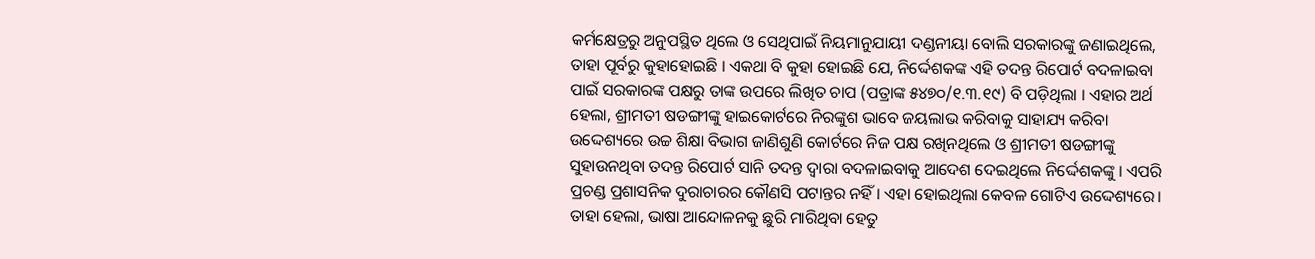କର୍ମକ୍ଷେତ୍ରରୁ ଅନୁପସ୍ଥିତ ଥିଲେ ଓ ସେଥିପାଇଁ ନିୟମାନୁଯାୟୀ ଦଣ୍ଡନୀୟା ବୋଲି ସରକାରଙ୍କୁ ଜଣାଇଥିଲେ, ତାହା ପୂର୍ବରୁ କୁହାହୋଇଛି । ଏକଥା ବି କୁହା ହୋଇଛି ଯେ, ନିର୍ଦ୍ଦେଶକଙ୍କ ଏହି ତଦନ୍ତ ରିପୋର୍ଟ ବଦଳାଇବା ପାଇଁ ସରକାରଙ୍କ ପକ୍ଷରୁ ତାଙ୍କ ଉପରେ ଲିଖିତ ଚାପ (ପତ୍ରାଙ୍କ ୫୪୭୦/୧.୩.୧୯) ବି ପଡ଼ିଥିଲା । ଏହାର ଅର୍ଥ ହେଲା, ଶ୍ରୀମତୀ ଷଡଙ୍ଗୀଙ୍କୁ ହାଇକୋର୍ଟରେ ନିରଙ୍କୁଶ ଭାବେ ଜୟଲାଭ କରିବାକୁ ସାହାଯ୍ୟ କରିବା ଉଦ୍ଦେଶ୍ୟରେ ଉଚ୍ଚ ଶିକ୍ଷା ବିଭାଗ ଜାଣିଶୁଣି କୋର୍ଟରେ ନିଜ ପକ୍ଷ ରଖିନଥିଲେ ଓ ଶ୍ରୀମତୀ ଷଡଙ୍ଗୀଙ୍କୁ ସୁହାଉନଥିବା ତଦନ୍ତ ରିପୋର୍ଟ ସାନି ତଦନ୍ତ ଦ୍ଵାରା ବଦଳାଇବାକୁ ଆଦେଶ ଦେଇଥିଲେ ନିର୍ଦ୍ଦେଶକଙ୍କୁ । ଏପରି ପ୍ରଚଣ୍ଡ ପ୍ରଶାସନିକ ଦୁରାଚାରର କୌଣସି ପଟାନ୍ତର ନହିଁ। ଏହା ହୋଇଥିଲା କେବଳ ଗୋଟିଏ ଉଦ୍ଦେଶ୍ୟରେ। ତାହା ହେଲା, ଭାଷା ଆନ୍ଦୋଳନକୁ ଛୁରି ମାରିଥିବା ହେତୁ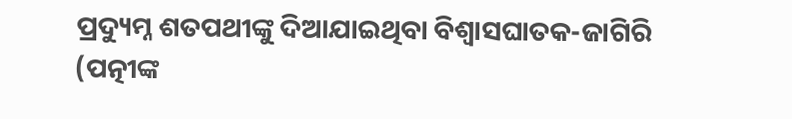ପ୍ରଦ୍ୟୁମ୍ନ ଶତପଥୀଙ୍କୁ ଦିଆଯାଇଥିବା ବିଶ୍ଵାସଘାତକ-ଜାଗିରି (ପତ୍ନୀଙ୍କ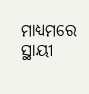ମାଧ୍ୟମରେ ସ୍ଥାୟୀ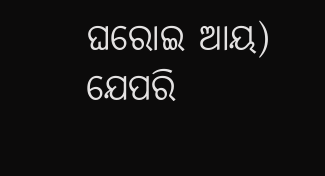ଘରୋଇ ଆୟ) ଯେପରି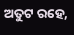ଅତୁଟ ରହେ,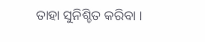ତାହା ସୁନିଶ୍ଚିତ କରିବା ।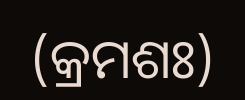(କ୍ରମଶଃ)